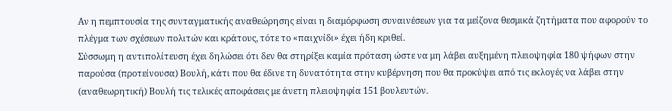Αν η πεμπτουσία της συνταγματικής αναθεώρησης είναι η διαμόρφωση συναινέσεων για τα μείζονα θεσμικά ζητήματα που αφορούν το πλέγμα των σχέσεων πολιτών και κράτους, τότε το «παιχνίδι» έχει ήδη κριθεί.
Σύσσωμη η αντιπολίτευση έχει δηλώσει ότι δεν θα στηρίξει καμία πρόταση ώστε να μη λάβει αυξημένη πλειοψηφία 180 ψήφων στην παρούσα (προτείνουσα) Βουλή, κάτι που θα έδινε τη δυνατότητα στην κυβέρνηση που θα προκύψει από τις εκλογές να λάβει στην (αναθεωρητική) Βουλή τις τελικές αποφάσεις με άνετη πλειοψηφία 151 βουλευτών.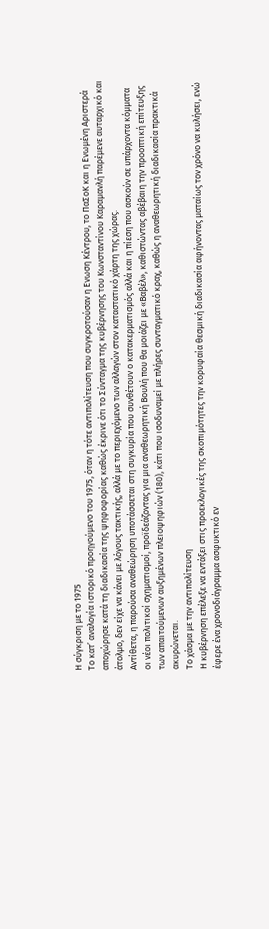Η σύγκριση με το 1975
Το κατ’ αναλογία ιστορικό προηγούμενο του 1975, όταν η τότε αντιπολίτευση που συγκροτούσαν η Ενωση Κέντρου, το ΠαΣοΚ και η Ενωμένη Αριστερά αποχώρησε κατά τη διαδικασία της ψηφοφορίας καθώς έκρινε ότι το Σύνταγμα της κυβέρνησης του Κωνσταντίνου Καραμανλή παρέμενε αυταρχικό και άτολμο, δεν είχε να κάνει με λόγους τακτικής, αλλά με το περιεχόμενο των αλλαγών στον καταστατικό χάρτη της χώρας.
Αντίθετα, η παρούσα αναθεώρηση υποτάσσεται στη συγκυρία που συνθέτουν ο κατακερματισμός αλλά και η πίεση που ασκούν σε υπάρχοντα κόμματα οι νέοι πολιτικοί σχηματισμοί, προϊδεάζοντας για μια αναθεωρητική Βουλή που θα μοιάζει με «Βαβέλ», καθιστώντας αβέβαιη την προοπτική επίτευξης των απαιτούμενων αυξημένων πλειοψηφιών (180), κάτι που ισοδυναμεί με πλήρες συνταγματικό κραχ, καθώς η αναθεωρητική διαδικασία πρακτικά ακυρώνεται.
Το χάσμα με την αντιπολίτευση
Η κυβέρνηση επέλεξε να εντάξει στις προεκλογικές της σκοπιμότητες την κορυφαία θεσμική διαδικασία αφήνοντας ματαίως τον χρόνο να κυλήσει, ενώ έφερε ένα χρονοδιάγραμμα ασφυκτικό εν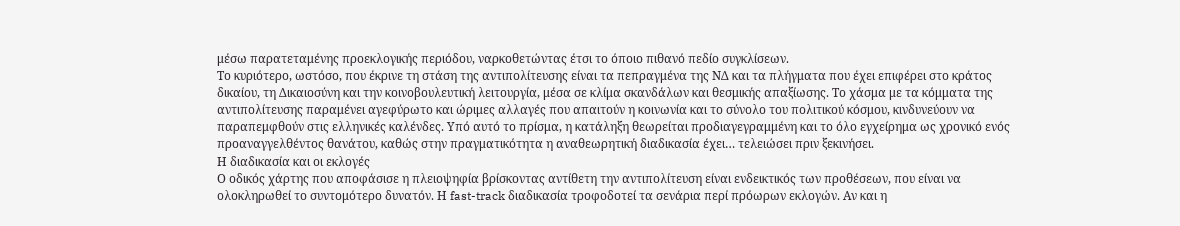μέσω παρατεταμένης προεκλογικής περιόδου, ναρκοθετώντας έτσι το όποιο πιθανό πεδίο συγκλίσεων.
Το κυριότερο, ωστόσο, που έκρινε τη στάση της αντιπολίτευσης είναι τα πεπραγμένα της ΝΔ και τα πλήγματα που έχει επιφέρει στο κράτος δικαίου, τη Δικαιοσύνη και την κοινοβουλευτική λειτουργία, μέσα σε κλίμα σκανδάλων και θεσμικής απαξίωσης. Το χάσμα με τα κόμματα της αντιπολίτευσης παραμένει αγεφύρωτο και ώριμες αλλαγές που απαιτούν η κοινωνία και το σύνολο του πολιτικού κόσμου, κινδυνεύουν να παραπεμφθούν στις ελληνικές καλένδες. Υπό αυτό το πρίσμα, η κατάληξη θεωρείται προδιαγεγραμμένη και το όλο εγχείρημα ως χρονικό ενός προαναγγελθέντος θανάτου, καθώς στην πραγματικότητα η αναθεωρητική διαδικασία έχει… τελειώσει πριν ξεκινήσει.
Η διαδικασία και οι εκλογές
Ο οδικός χάρτης που αποφάσισε η πλειοψηφία βρίσκοντας αντίθετη την αντιπολίτευση είναι ενδεικτικός των προθέσεων, που είναι να ολοκληρωθεί το συντομότερο δυνατόν. Η fast-track διαδικασία τροφοδοτεί τα σενάρια περί πρόωρων εκλογών. Αν και η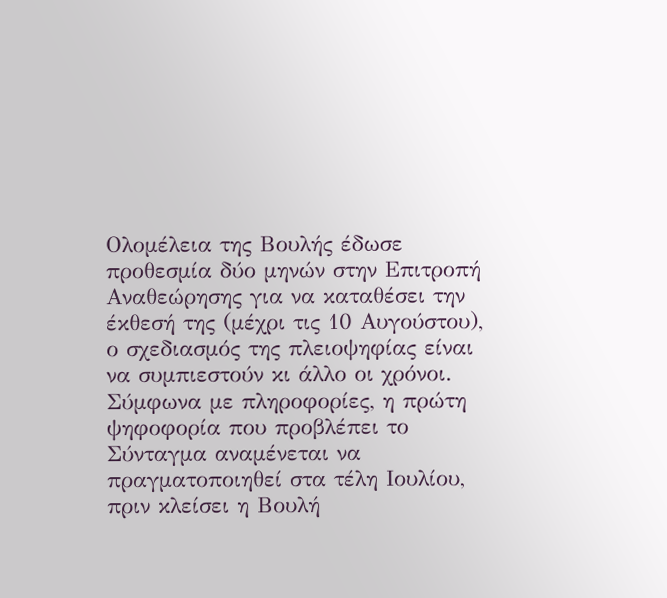Ολομέλεια της Βουλής έδωσε προθεσμία δύο μηνών στην Επιτροπή Αναθεώρησης για να καταθέσει την έκθεσή της (μέχρι τις 10 Αυγούστου), ο σχεδιασμός της πλειοψηφίας είναι να συμπιεστούν κι άλλο οι χρόνοι.
Σύμφωνα με πληροφορίες, η πρώτη ψηφοφορία που προβλέπει το Σύνταγμα αναμένεται να πραγματοποιηθεί στα τέλη Ιουλίου, πριν κλείσει η Βουλή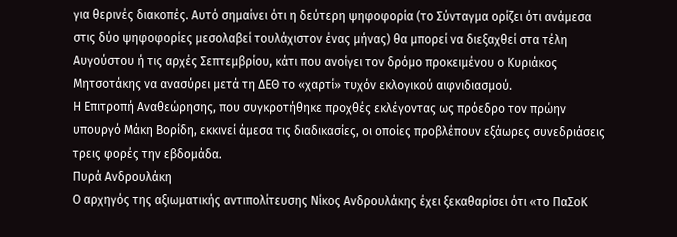για θερινές διακοπές. Αυτό σημαίνει ότι η δεύτερη ψηφοφορία (το Σύνταγμα ορίζει ότι ανάμεσα στις δύο ψηφοφορίες μεσολαβεί τουλάχιστον ένας μήνας) θα μπορεί να διεξαχθεί στα τέλη Αυγούστου ή τις αρχές Σεπτεμβρίου, κάτι που ανοίγει τον δρόμο προκειμένου ο Κυριάκος Μητσοτάκης να ανασύρει μετά τη ΔΕΘ το «χαρτί» τυχόν εκλογικού αιφνιδιασμού.
Η Επιτροπή Αναθεώρησης, που συγκροτήθηκε προχθές εκλέγοντας ως πρόεδρο τον πρώην υπουργό Μάκη Βορίδη, εκκινεί άμεσα τις διαδικασίες, οι οποίες προβλέπουν εξάωρες συνεδριάσεις τρεις φορές την εβδομάδα.
Πυρά Ανδρουλάκη
Ο αρχηγός της αξιωματικής αντιπολίτευσης Νίκος Ανδρουλάκης έχει ξεκαθαρίσει ότι «το ΠαΣοΚ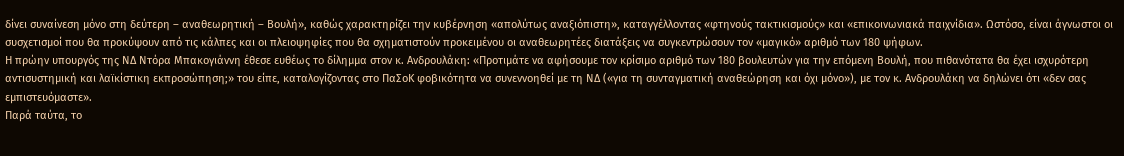δίνει συναίνεση μόνο στη δεύτερη – αναθεωρητική – Βουλή», καθώς χαρακτηρίζει την κυβέρνηση «απολύτως αναξιόπιστη», καταγγέλλοντας «φτηνούς τακτικισμούς» και «επικοινωνιακά παιχνίδια». Ωστόσο, είναι άγνωστοι οι συσχετισμοί που θα προκύψουν από τις κάλπες και οι πλειοψηφίες που θα σχηματιστούν προκειμένου οι αναθεωρητέες διατάξεις να συγκεντρώσουν τον «μαγικό» αριθμό των 180 ψήφων.
Η πρώην υπουργός της ΝΔ Ντόρα Μπακογιάννη έθεσε ευθέως το δίλημμα στον κ. Ανδρουλάκη: «Προτιμάτε να αφήσουμε τον κρίσιμο αριθμό των 180 βουλευτών για την επόμενη Βουλή, που πιθανότατα θα έχει ισχυρότερη αντισυστημική και λαϊκίστικη εκπροσώπηση;» του είπε, καταλογίζοντας στο ΠαΣοΚ φοβικότητα να συνεννοηθεί με τη ΝΔ («για τη συνταγματική αναθεώρηση και όχι μόνο»), με τον κ. Ανδρουλάκη να δηλώνει ότι «δεν σας εμπιστευόμαστε».
Παρά ταύτα, το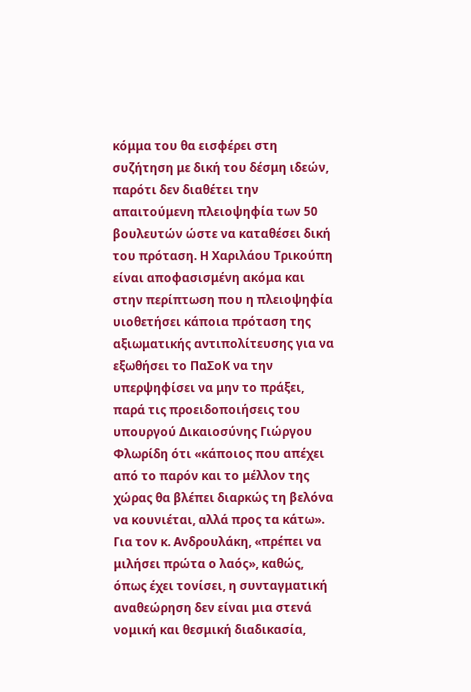κόμμα του θα εισφέρει στη συζήτηση με δική του δέσμη ιδεών, παρότι δεν διαθέτει την απαιτούμενη πλειοψηφία των 50 βουλευτών ώστε να καταθέσει δική του πρόταση. Η Χαριλάου Τρικούπη είναι αποφασισμένη ακόμα και στην περίπτωση που η πλειοψηφία υιοθετήσει κάποια πρόταση της αξιωματικής αντιπολίτευσης για να εξωθήσει το ΠαΣοΚ να την υπερψηφίσει να μην το πράξει, παρά τις προειδοποιήσεις του υπουργού Δικαιοσύνης Γιώργου Φλωρίδη ότι «κάποιος που απέχει από το παρόν και το μέλλον της χώρας θα βλέπει διαρκώς τη βελόνα να κουνιέται, αλλά προς τα κάτω». Για τον κ. Ανδρουλάκη, «πρέπει να μιλήσει πρώτα ο λαός», καθώς, όπως έχει τονίσει, η συνταγματική αναθεώρηση δεν είναι μια στενά νομική και θεσμική διαδικασία,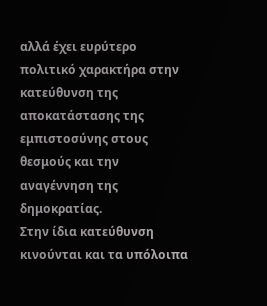αλλά έχει ευρύτερο πολιτικό χαρακτήρα στην κατεύθυνση της αποκατάστασης της εμπιστοσύνης στους θεσμούς και την αναγέννηση της δημοκρατίας.
Στην ίδια κατεύθυνση κινούνται και τα υπόλοιπα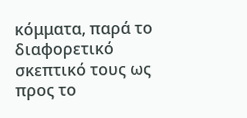κόμματα, παρά το διαφορετικό σκεπτικό τους ως προς το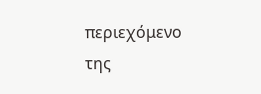περιεχόμενο της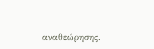αναθεώρησης.